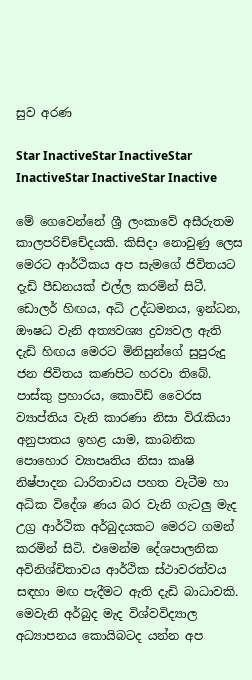සුව අරණ

Star InactiveStar InactiveStar InactiveStar InactiveStar Inactive

මේ ගෙවෙන්නේ ශ්‍රී ලංකාවේ අසීරුතම කාලපරිච්චේදයකි. කිසිදා නොවුණු ලෙස මෙරට ආර්ථිකය අප සැමගේ ජිවිතයට දැඩි පීඩනයක් එල්ල කරමින් සිටී. ඩොලර් හිඟය, අධි උද්ධමනය, ඉන්ධන, ඖෂධ වැනි අත්‍යවශ්‍ය ද්‍රව්‍යවල ඇති දැඩි හිඟය මෙරට මිනිසුන්ගේ සුපුරුදු ජන ජිවිතය කණපිට හරවා තිබේ. පාස්කු ප්‍රහාරය, කොවිඩ් වෛරස ව්‍යාප්තිය වැනි කාරණා නිසා විරැකියා අනුපාතය ඉහළ යාම, කාබනික පොහොර ව්‍යාපෘතිය නිසා කෘෂි නිෂ්පාදන ධාරිතාවය පහත වැටීම හා අධික විදේශ ණය බර වැනි ගැටලු මැද උග්‍ර ආර්ථික අර්බුදයකට මෙරට ගමන් කරමින් සිටි. එමෙන්ම දේශපාලනික අවිනිශ්චිතාවය ආර්ථික ස්ථාවරත්වය සඳහා මඟ පැදීමට ඇති දැඩි බාධාවකි. මෙවැනි අර්බුද මැද විශ්වවිද්‍යාල අධ්‍යාපනය කොයිබටද යන්න අප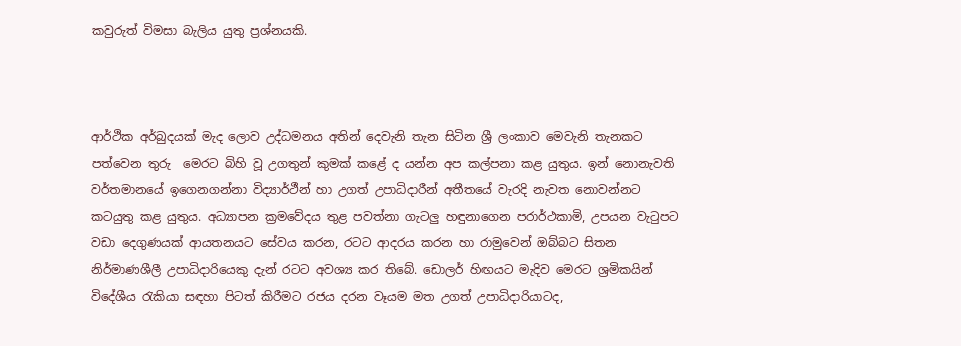කවුරුත් විමසා බැලිය යුතු ප්‍රශ්නයකි.



ආර්ථික අර්බුදයක් මැද ලොව උද්ධමනය අතින් දෙවැනි තැන සිටින ශ්‍රී ලංකාව මෙවැනි තැනකට පත්වෙන තුරු  මෙරට බිහි වූ උගතුන් කුමක් කළේ ද යන්න අප කල්පනා කළ යුතුය. ඉන් නොනැවති වර්තමානයේ ඉගෙනගන්නා විද්‍යාර්ථීන් හා උගත් උපාධිදාරීන් අතීතයේ වැරදි නැවත නොවන්නට කටයුතු කළ යුතුය. අධ්‍යාපන ක්‍රමවේදය තුළ පවත්නා ගැටලු හඳුනාගෙන පරාර්ථකාමි, උපයන වැටුපට වඩා දෙගුණයක් ආයතනයට සේවය කරන, රටට ආදරය කරන හා රාමුවෙන් ඔබ්බට සිතන නිර්මාණශීලී උපාධිදාරියෙකු දැන් රටට අවශ්‍ය කර තිබේ. ඩොලර් හිඟයට මැදිව මෙරට ශ්‍රමිකයින් විදේශීය රැකියා සඳහා පිටත් කිරීමට රජය දරන වෑයම මත උගත් උපාධිදාරියාටද,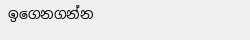ඉගෙනගන්න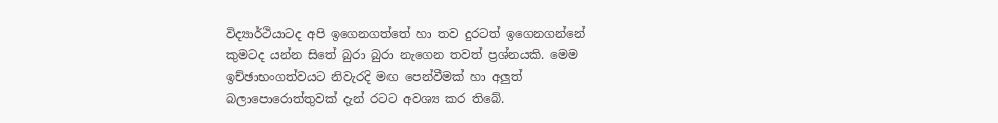විද්‍යාර්ථියාටද අපි ඉගෙනගත්තේ හා තව දුරටත් ඉගෙනගන්නේ කුමටද යන්න සිතේ බුරා බුරා නැගෙන තවත් ප්‍රශ්නයකි. මෙම ඉච්ඡාභංගත්වයට නිවැරදි මඟ පෙන්වීමක් හා අලුත් බලාපොරොත්තුවක් දැන් රටට අවශ්‍ය කර තිබේ.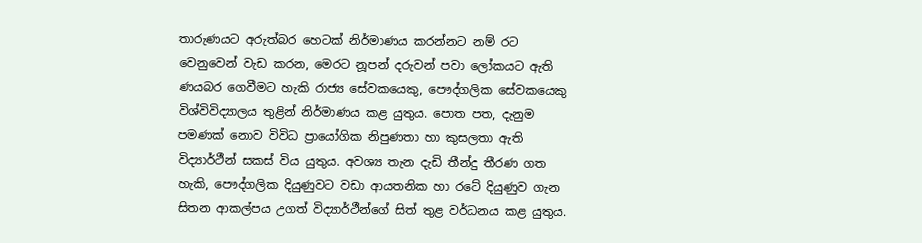තාරුණයට අරුත්බර හෙටක් නිර්මාණය කරන්නට නම් රට වෙනුවෙන් වැඩ කරන, මෙරට නූපන් දරුවන් පවා ලෝකයට ඇති ණයබර ගෙවීමට හැකි රාජ්‍ය සේවකයෙකු, පෞද්ගලික සේවකයෙකු විශ්විවිද්‍යාලය තුළින් නිර්මාණය කළ යුතුය. පොත පත, දැනුම පමණක් නොව විවිධ ප්‍රායෝගික නිපුණතා හා කුසලතා ඇති විද්‍යාර්ථීන් සකස් විය යුතුය. අවශ්‍ය තැන දැඩි තීන්දු තීරණ ගත හැකි, පෞද්ගලික දියුණුවට වඩා ආයතනික හා රටේ දියුණුව ගැන සිතන ආකල්පය උගත් විද්‍යාර්ථීන්ගේ සිත් තුළ වර්ධනය කළ යුතුය.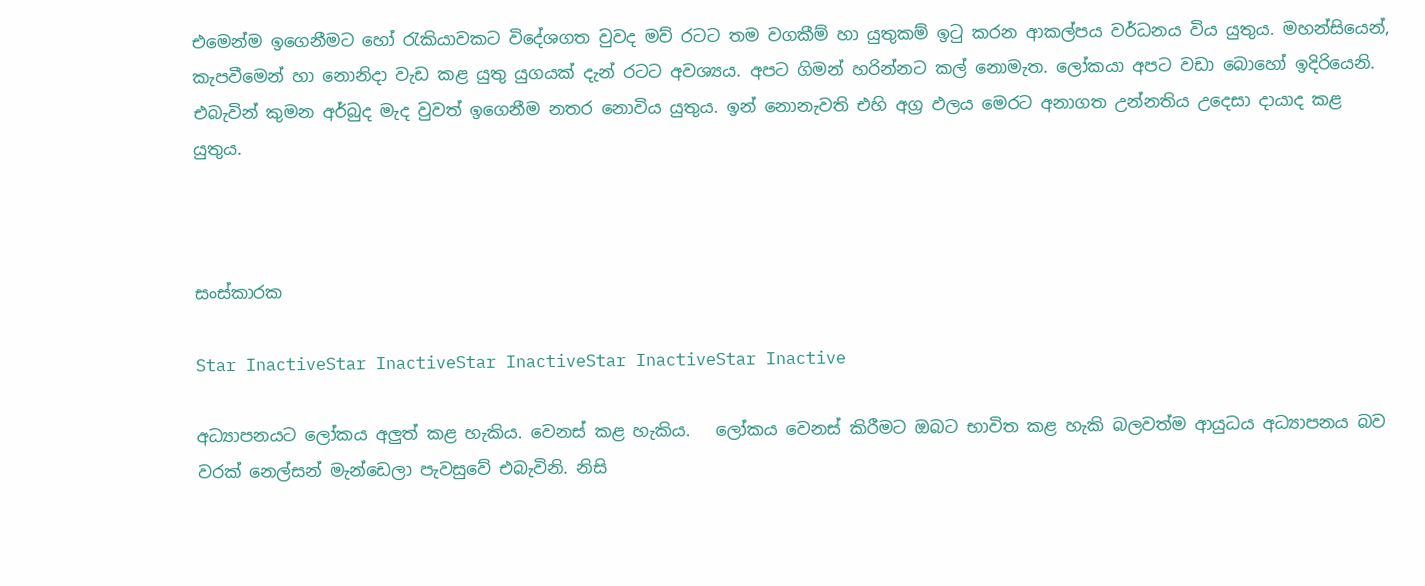එමෙන්ම ඉගෙනීමට හෝ රැකියාවකට විදේශගත වුවද මව් රටට තම වගකීම් හා යුතුකම් ඉටු කරන ආකල්පය වර්ධනය විය යුතුය. මහන්සියෙන්, කැපවීමෙන් හා නොනිදා වැඩ කළ යුතු යුගයක් දැන් රටට අවශ්‍යය. අපට ගිමන් හරින්නට කල් නොමැත. ලෝකයා අපට වඩා බොහෝ ඉදිරියෙනි. එබැවින් කුමන අර්බුද මැද වුවත් ඉගෙනීම නතර නොවිය යුතුය. ඉන් නොනැවති එහි අග්‍ර ඵලය මෙරට අනාගත උන්නතිය උදෙසා දායාද කළ යුතුය.



සංස්කාරක

Star InactiveStar InactiveStar InactiveStar InactiveStar Inactive

අධ්‍යාපනයට ලෝකය අලුත් කළ හැකිය. වෙනස් කළ හැකිය.   ලෝකය වෙනස් කිරීමට ඔබට භාවිත කළ හැකි බලවත්ම ආයුධය අධ්‍යාපනය බව වරක් නෙල්සන් මැන්ඩෙලා පැවසුවේ එබැවිනි. නිසි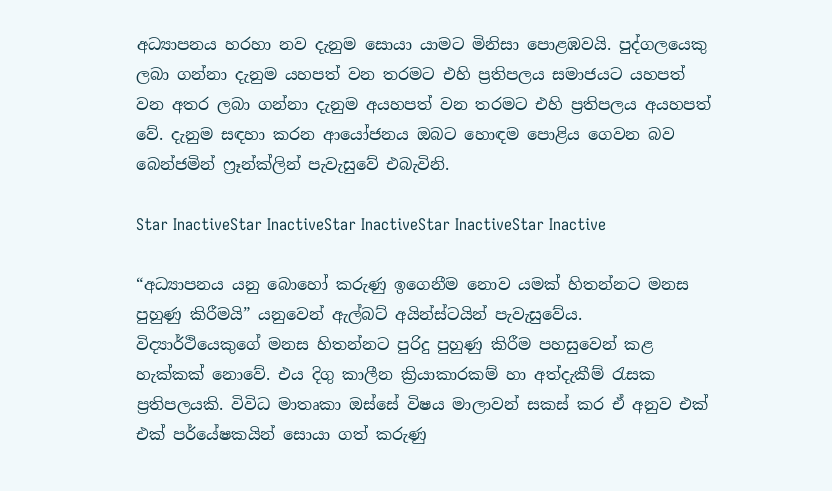අධ්‍යාපනය හරහා නව දැනුම සොයා යාමට මිනිසා පොළඹවයි. පුද්ගලයෙකු ලබා ගන්නා දැනුම යහපත් වන තරමට එහි ප්‍රතිපලය සමාජයට යහපත් වන අතර ලබා ගන්නා දැනුම අයහපත් වන තරමට එහි ප්‍රතිපලය අයහපත් වේ. දැනුම සඳහා කරන ආයෝජනය ඔබට හොඳම පොළිය ගෙවන බව බෙන්ජමින් ෆ්‍රෑන්ක්ලින් පැවැසුවේ එබැවිනි.

Star InactiveStar InactiveStar InactiveStar InactiveStar Inactive

“අධ්‍යාපනය යනු බොහෝ කරුණු ඉගෙනීම නොව යමක් හිතන්නට මනස පුහුණු කිරීමයි” යනුවෙන් ඇල්බට් අයින්ස්ටයින් පැවැසුවේය. විද්‍යාර්ථියෙකුගේ මනස හිතන්නට පුරිදු පුහුණු කිරීම පහසුවෙන් කළ හැක්කක් නොවේ. එය දිගු කාලීන ක්‍රියාකාරකම් හා අත්දැකීම් රැසක ප්‍රතිපලයකි. විවිධ මාතෘකා ඔස්සේ විෂය මාලාවන් සකස් කර ඒ අනුව එක් එක් පර්යේෂකයින් සොයා ගත් කරුණු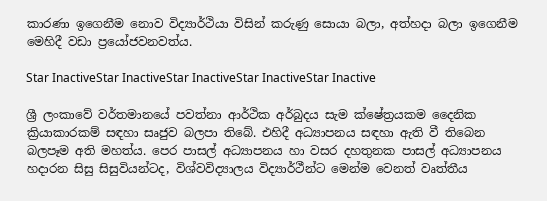කාරණා ඉගෙනීම නොව විද්‍යාර්ථියා විසින් කරුණු සොයා බලා, අත්හදා බලා ඉගෙනීම මෙහිදී වඩා ප්‍රයෝජවනවත්ය.

Star InactiveStar InactiveStar InactiveStar InactiveStar Inactive

ශ්‍රී ලංකාවේ වර්තමානයේ පවත්නා ආර්ථික අර්බුදය සැම ක්ෂේත්‍රයකම දෛනික ක්‍රියාකාරකම් සඳහා සෘජුව බලපා තිබේ. එහිදී අධ්‍යාපනය සඳහා ඇති වී තිබෙන බලපෑම අති මහත්ය. පෙර පාසල් අධ්‍යාපනය හා වසර දහතුනක පාසල් අධ්‍යාපනය හදාරන සිසු සිසුවියන්ටද, විශ්වවිද්‍යාලය විද්‍යාර්ථීන්ට මෙන්ම වෙනත් වෘත්තීය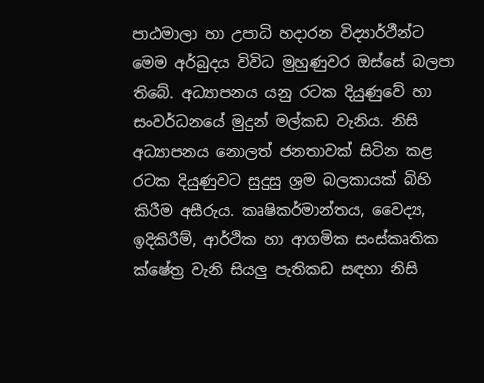පාඨමාලා හා උපාධි හදාරන විද්‍යාර්ථීන්ට මෙම අර්බුදය විවිධ මුහුණුවර ඔස්සේ බලපා තිබේ. අධ්‍යාපනය යනු රටක දියුණුවේ හා සංවර්ධනයේ මුදුන් මල්කඩ වැනිය. නිසි අධ්‍යාපනය නොලත් ජනතාවක් සිටින කළ රටක දියුණුවට සුදුසු ශ්‍රම බලකායක් බිහි කිරීම අසීරුය. කෘෂිකර්මාන්තය, වෛද්‍ය, ඉදිකිරීම්, ආර්ථික හා ආගමික සංස්කෘතික ක්ෂේත්‍ර වැනි සියලු පැතිකඩ සඳහා නිසි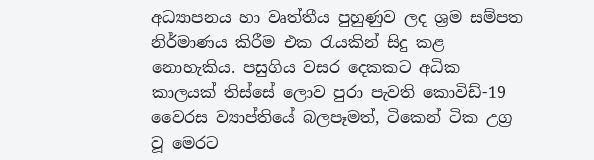අධ්‍යාපනය හා වෘත්තීය පුහුණුව ලද ශ්‍රම සම්පත නිර්මාණය කිරීම එක රැයකින් සිදු කළ නොහැකිය. පසුගිය වසර දෙකකට අධික කාලයක් තිස්සේ ලොව පුරා පැවති කොවිඩ්-19 වෛරස ව්‍යාප්තියේ බලපෑමත්, ටිකෙන් ටික උග්‍ර වූ මෙරට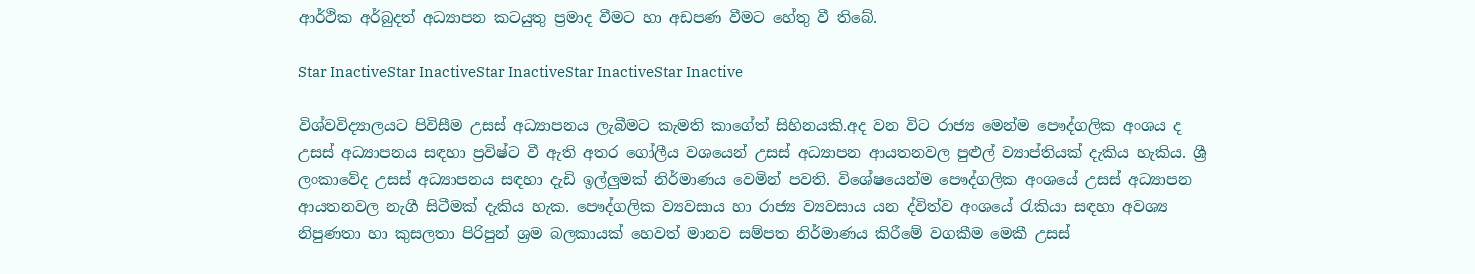ආර්ථික අර්බුදත් අධ්‍යාපන කටයුතු ප්‍රමාද වීමට හා අඩපණ වීමට හේතු වී තිබේ.

Star InactiveStar InactiveStar InactiveStar InactiveStar Inactive

විශ්වවිද්‍යාලයට පිවිසීම උසස් අධ්‍යාපනය ලැබීමට කැමති කාගේත් සිහිනයකි.අද වන විට රාජ්‍ය මෙන්ම පෞද්ගලික අංශය ද උසස් අධ්‍යාපනය සඳහා ප්‍රවිෂ්ට වී ඇති අතර ගෝලීය වශයෙන් උසස් අධ්‍යාපන ආයතනවල පුළුල් ව්‍යාප්තියක් දැකිය හැකිය. ශ්‍රී ලංකාවේද උසස් අධ්‍යාපනය සඳහා දැඩි ඉල්ලුමක් නිර්මාණය වෙමින් පවති. විශේෂයෙන්ම පෞද්ගලික අංශයේ උසස් අධ්‍යාපන ආයතනවල නැගී සිටීමක් දැකිය හැක. පෞද්ගලික ව්‍යවසාය හා රාජ්‍ය ව්‍යවසාය යන ද්විත්ව අංශයේ රැකියා සඳහා අවශ්‍ය නිපුණතා හා කුසලතා පිරිපුන් ශ්‍රම බලකායක් හෙවත් මානව සම්පත නිර්මාණය කිරීමේ වගකීම මෙකී උසස්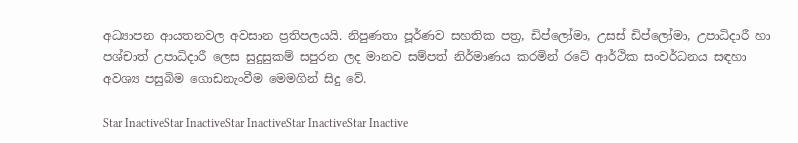අධ්‍යාපන ආයතනවල අවසාන ප්‍රතිපලයයි. නිපුණතා පූර්ණව සහතික පත්‍ර, ඩිප්ලෝමා, උසස් ඩිප්ලෝමා, උපාධිදාරී හා පශ්චාත් උපාධිදාරී ලෙස සුදුසුකම් සපුරන ලද මානව සම්පත් නිර්මාණය කරමින් රටේ ආර්ථික සංවර්ධනය සඳහා අවශ්‍ය පසුබිම ගොඩනැංවීම මෙමගින් සිදු වේ.

Star InactiveStar InactiveStar InactiveStar InactiveStar Inactive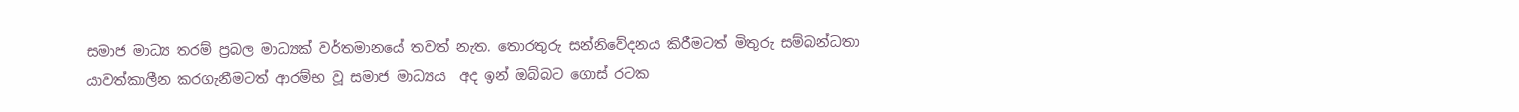සමාජ මාධ්‍ය තරම් ප්‍රබල මාධ්‍යක් වර්තමානයේ තවත් නැත. තොරතුරු සන්නිවේදනය කිරීමටත් මිතුරු සම්බන්ධතා යාවත්කාලීන කරගැනීමටත් ආරම්භ වූ සමාජ මාධ්‍යය  අද ඉන් ඔබ්බට ගොස් රටක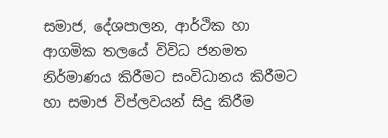සමාජ, දේශපාලන, ආර්ථික හා ආගමික තලයේ විවිධ ජනමත නිර්මාණය කිරීමට සංවිධානය කිරීමට හා සමාජ විප්ලවයන් සිදු කිරීම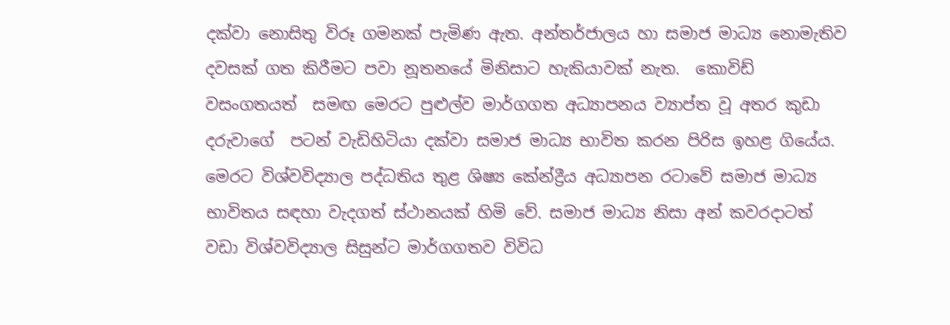දක්වා නොසිතු විරූ ගමනක් පැමිණ ඇත. අන්තර්ජාලය හා සමාජ මාධ්‍ය නොමැතිව දවසක් ගත කිරීමට පවා නූතනයේ මිනිසාට හැකියාවක් නැත.  කොවිඩ් වසංගතයත්  සමඟ මෙරට පුළුල්ව මාර්ගගත අධ්‍යාපනය ව්‍යාප්ත වූ අතර කුඩා දරුවාගේ  පටන් වැඩිහිටියා දක්වා සමාජ මාධ්‍ය භාවිත කරන පිරිස ඉහළ ගියේය. මෙරට විශ්වවිද්‍යාල පද්ධතිය තුළ ශිෂ්‍ය කේන්ද්‍රීය අධ්‍යාපන රටාවේ සමාජ මාධ්‍ය භාවිතය සඳහා වැදගත් ස්ථානයක් හිමි වේ. සමාජ මාධ්‍ය නිසා අන් කවරදාටත් වඩා විශ්වවිද්‍යාල සිසුන්ට මාර්ගගතව විවිධ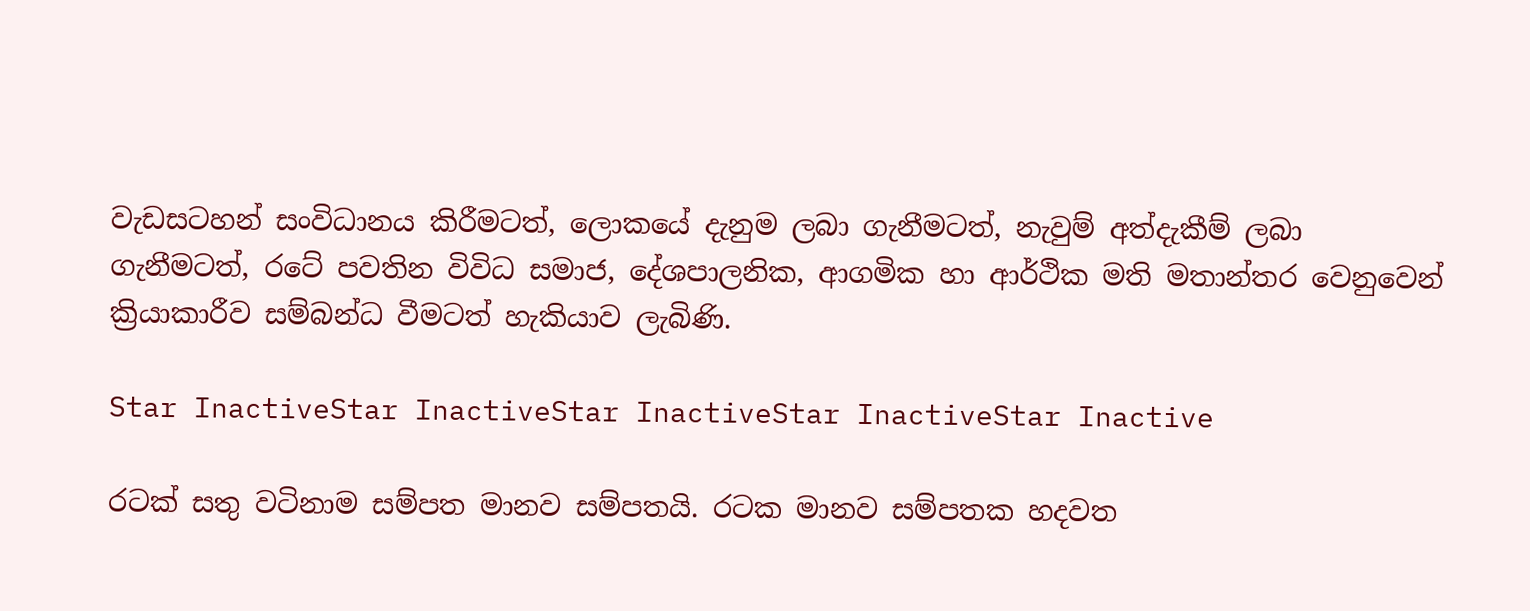වැඩසටහන් සංවිධානය කිරීමටත්, ලොකයේ දැනුම ලබා ගැනීමටත්, නැවුම් අත්දැකීම් ලබා ගැනීමටත්, රටේ පවතින විවිධ සමාජ, දේශපාලනික, ආගමික හා ආර්ථික මති මතාන්තර වෙනුවෙන් ක්‍රියාකාරීව සම්බන්ධ වීමටත් හැකියාව ලැබිණි.

Star InactiveStar InactiveStar InactiveStar InactiveStar Inactive

රටක් සතු වටිනාම සම්පත මානව සම්පතයි. රටක මානව සම්පතක හදවත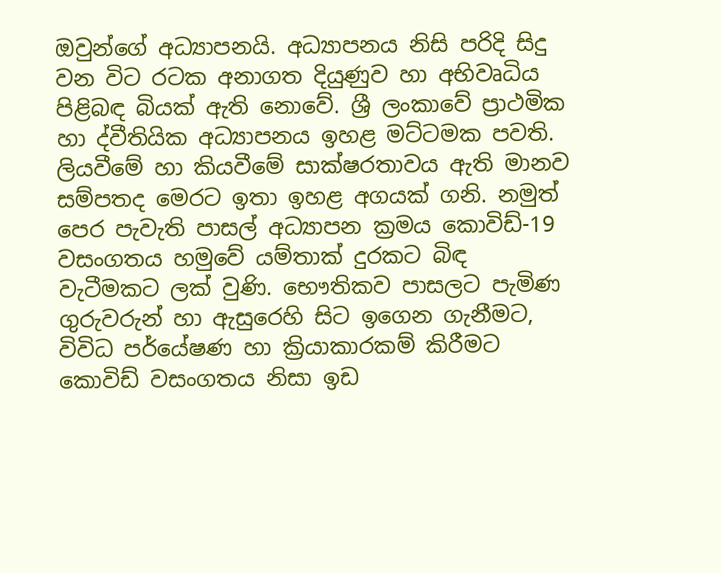ඔවුන්ගේ අධ්‍යාපනයි. අධ්‍යාපනය නිසි පරිදි සිදු වන විට රටක අනාගත දියුණුව හා අභිවෘධිය පිළිබඳ බියක් ඇති නොවේ. ශ්‍රී ලංකාවේ ප්‍රාථමික හා ද්වීතියික අධ්‍යාපනය ඉහළ මට්ටමක පවති. ලියවීමේ හා කියවීමේ සාක්ෂරතාවය ඇති මානව සම්පතද මෙරට ඉතා ඉහළ අගයක් ගනි. නමුත් පෙර පැවැති පාසල් අධ්‍යාපන ක්‍රමය කොවිඩ්-19 වසංගතය හමුවේ යම්තාක් දුරකට බිඳ වැටීමකට ලක් වුණි. භෞතිකව පාසලට පැමිණ ගුරුවරුන් හා ඇසුරෙහි සිට ඉගෙන ගැනීමට, විවිධ පර්යේෂණ හා ක්‍රියාකාරකම් කිරීමට කොවිඩ් වසංගතය නිසා ඉඩ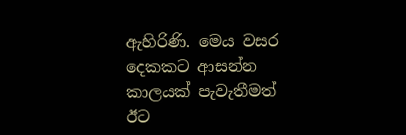ඇහිරිණි. මෙය වසර දෙකකට ආසන්න කාලයක් පැවැතීමත් ඊට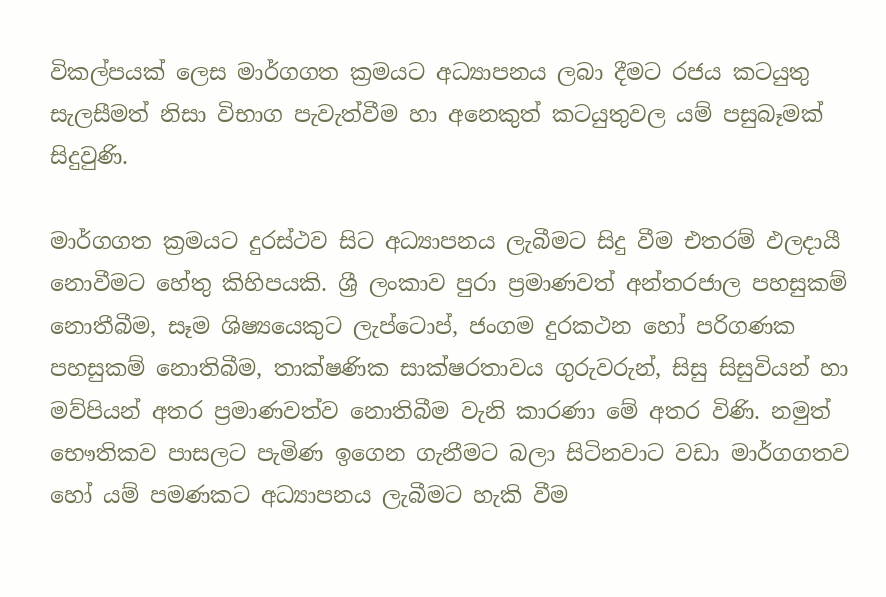විකල්පයක් ලෙස මාර්ගගත ක්‍රමයට අධ්‍යාපනය ලබා දීමට රජය කටයුතු සැලසීමත් නිසා විභාග පැවැත්වීම හා අනෙකුත් කටයුතුවල යම් පසුබෑමක් සිදුවුණි.

මාර්ගගත ක්‍රමයට දුරස්ථව සිට අධ්‍යාපනය ලැබීමට සිදු වීම එතරම් ඵලදායී නොවීමට හේතු කිහිපයකි. ශ්‍රී ලංකාව පුරා ප්‍රමාණවත් අන්තරජාල පහසුකම් නොතීබීම, සෑම ශිෂ්‍යයෙකුට ලැප්ටොප්, ජංගම දුරකථන හෝ පරිගණක පහසුකම් නොතිබීම, තාක්ෂණික සාක්ෂරතාවය ගුරුවරුන්, සිසු සිසුවියන් හා මව්පියන් අතර ප්‍රමාණවත්ව නොතිබීම වැනි කාරණා මේ අතර විණි. නමුත් භෞතිකව පාසලට පැමිණ ඉගෙන ගැනීමට බලා සිටිනවාට වඩා මාර්ගගතව හෝ යම් පමණකට අධ්‍යාපනය ලැබීමට හැකි වීම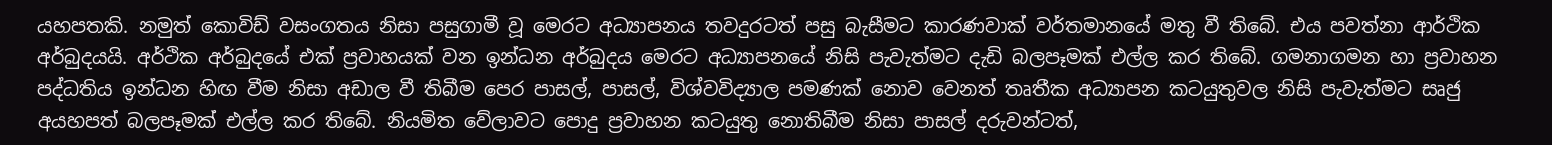යහපතකි. නමුත් කොවිඩ් වසංගතය නිසා පසුගාමී වූ මෙරට අධ්‍යාපනය තවදුරටත් පසු බැසීමට කාරණවාක් වර්තමානයේ මතු වී තිබේ. එය පවත්නා ආර්ථික අර්බුදයයි. අර්ථික අර්බුදයේ එක් ප්‍රවාහයක් වන ඉන්ධන අර්බුදය මෙරට අධ්‍යාපනයේ නිසි පැවැත්මට දැඩි බලපෑමක් එල්ල කර තිබේ. ගමනාගමන හා ප්‍රවාහන පද්ධතිය ඉන්ධන හිඟ වීම නිසා අඩාල වී තිබීම පෙර පාසල්, පාසල්, විශ්වවිද්‍යාල පමණක් නොව වෙනත් තෘතීක අධ්‍යාපන කටයුතුවල නිසි පැවැත්මට සෘජු අයහපත් බලපෑමක් එල්ල කර තිබේ. නියමිත වේලාවට පොදු ප්‍රවාහන කටයුතු නොතිබීම නිසා පාසල් දරුවන්ටත්,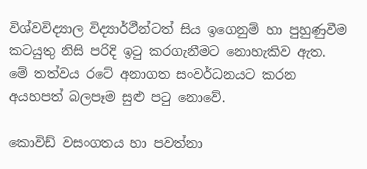විශ්වවිද්‍යාල විද්‍යාර්ථීන්ටත් සිය ඉගෙනුම් හා පුහුණුවීම කටයුතු නිසි පරිදි ඉටු කරගැනීමට නොහැකිව ඇත. මේ තත්වය රටේ අනාගත සංවර්ධනයට කරන අයහපත් බලපෑම සුළු පටු නොවේ.

කොවිඩ් වසංගතය හා පවත්නා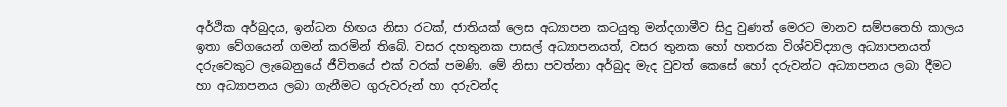අර්ථික අර්බුදය, ඉන්ධන හිඟය නිසා රටක්, ජාතියක් ලෙස අධ්‍යාපන කටයුතු මන්දගාමීව සිදු වුණත් මෙරට මානව සම්පතෙහි කාලය ඉතා වේගයෙන් ගමන් කරමින් තිබේ. වසර දහතුනක පාසල් අධ්‍යාපනයත්, වසර තුනක හෝ හතරක විශ්වවිද්‍යාල අධ්‍යාපනයත් දරුවෙකුට ලැබෙනුයේ ජීවිතයේ එක් වරක් පමණි. මේ නිසා පවත්නා අර්බුද මැද වුවත් කෙසේ හෝ දරුවන්ට අධ්‍යාපනය ලබා දීමට හා අධ්‍යාපනය ලබා ගැනීමට ගුරුවරුන් හා දරුවන්ද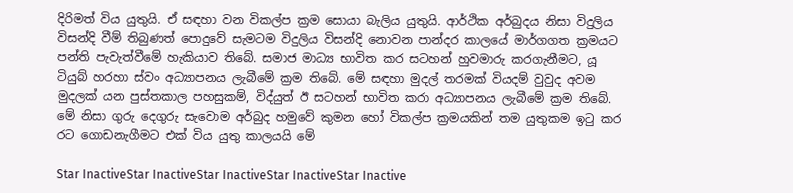දිරිමත් විය යුතුයි. ඒ සඳහා වන විකල්ප ක්‍රම සොයා බැලිය යුතුයි. ආර්ථික අර්බුදය නිසා විදුලිය විසන්දි වීම් තිබුණත් පොදුවේ සැමටම විදුලිය විසන්දි නොවන පාන්දර කාලයේ මාර්ගගත ක්‍රමයට පන්ති පැවැත්වීමේ හැකියාව තිබේ. සමාජ මාධ්‍ය භාවිත කර සටහන් හුවමාරු කරගැනීමට, යූ ටියුබ් හරහා ස්වං අධ්‍යාපනය ලැබීමේ ක්‍රම තිබේ. මේ සඳහා මුදල් තරමක් වියදම් වුවුද අවම මුදලක් යන පුස්තකාල පහසුකම්, විද්යුත් ඊ සටහන් භාවිත කරා අධ්‍යාපනය ලැබීමේ ක්‍රම තිබේ. මේ නිසා ගුරු දෙගුරු සැවොම අර්බුද හමුවේ කුමන හෝ විකල්ප ක්‍රමයකින් තම යුතුකම ඉටු කර රට ගොඩනැගීමට එක් විය යුතු කාලයයි මේ

Star InactiveStar InactiveStar InactiveStar InactiveStar Inactive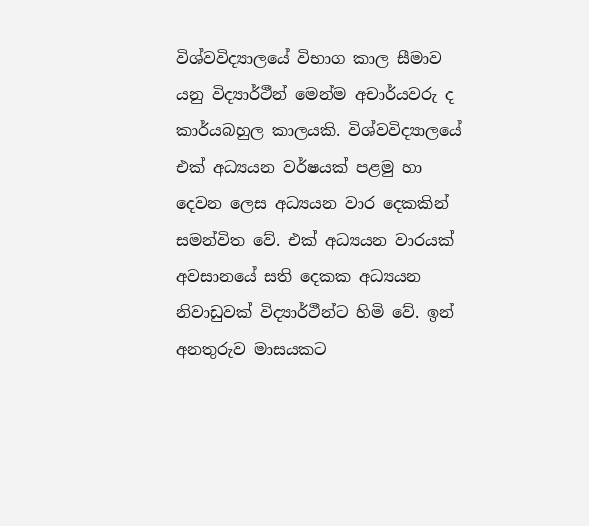විශ්වවිද්‍යාලයේ විභාග කාල සීමාව යනු විද්‍යාර්ථීන් මෙන්ම අචාර්යවරු ද කාර්යබහුල කාලයකි. විශ්වවිද්‍යාලයේ එක් අධ්‍යයන වර්ෂයක් පළමු හා දෙවන ලෙස අධ්‍යයන වාර දෙකකින් සමන්විත වේ. එක් අධ්‍යයන වාරයක් අවසානයේ සති දෙකක අධ්‍යයන නිවාඩුවක් විද්‍යාර්ථීන්ට හිමි වේ. ඉන් අනතුරුව මාසයකට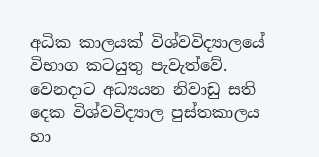අධික කාලයක් විශ්වවිද්‍යාලයේ විභාග කටයුතු පැවැත්වේ. වෙනදාට අධ්‍යයන නිවාඩු සති දෙක විශ්වවිද්‍යාල පුස්තකාලය හා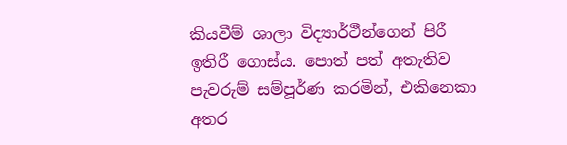කියවීම් ශාලා විද්‍යාර්ථීන්ගෙන් පිරී ඉතිරී ගොස්ය. පොත් පත් අතැතිව පැවරුම් සම්පූර්ණ කරමින්, එකිනෙකා අතර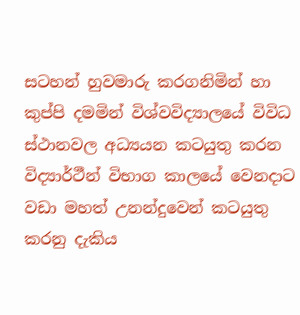සටහන් හුවමාරු කරගනිමින් හා කුප්පි දමමින් විශ්වවිද්‍යාලයේ විවිධ ස්ථානවල අධ්‍යයන කටයුතු කරන විද්‍යාර්ථීන් විභාග කාලයේ වෙනදාට වඩා මහත් උනන්දුවෙන් කටයුතු කරනු දැකිය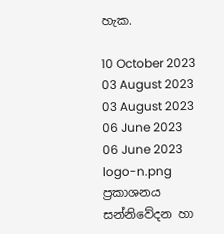හැක.

10 October 2023
03 August 2023
03 August 2023
06 June 2023
06 June 2023
logo-n.png
ප්‍රකාශනය
සන්නිවේදන හා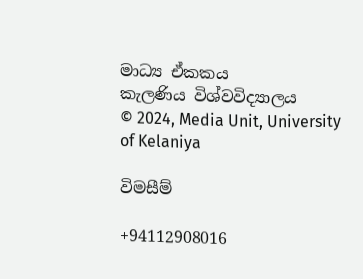මාධ්‍ය ඒකකය
කැලණිය විශ්වවිද්‍යාලය
© 2024, Media Unit, University of Kelaniya

විමසීම්

+94112908016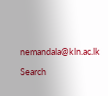nemandala@kln.ac.lk

Search